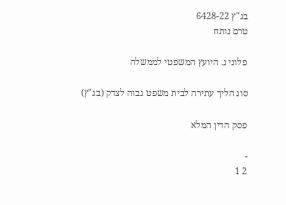בג"ץ 6428-22
טרם נותח

פלוני נ. היועץ המשפטי לממשלה

סוג הליך עתירה לבית משפט גבוה לצדק (בג"ץ)

פסק הדין המלא

-
2 1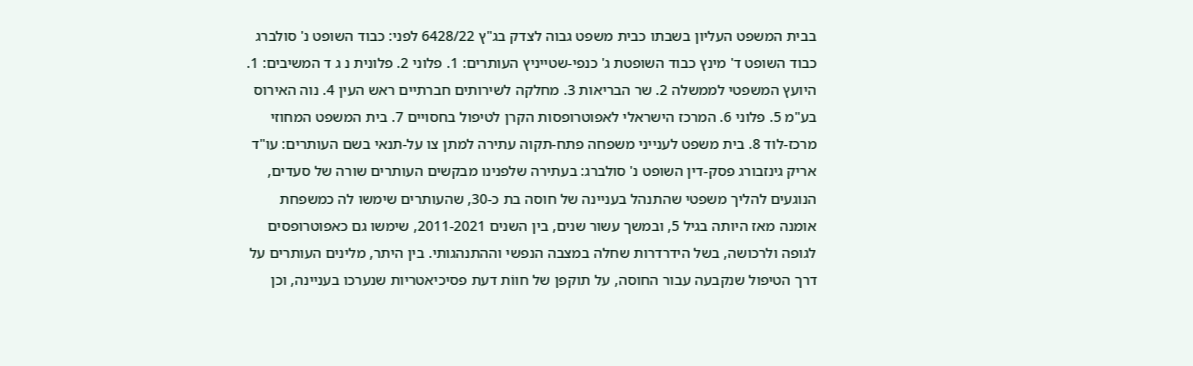בבית המשפט העליון בשבתו כבית משפט גבוה לצדק בג"ץ 6428/22 לפני: כבוד השופט נ' סולברג כבוד השופט ד' מינץ כבוד השופטת ג' כנפי-שטייניץ העותרים: 1. פלוני 2. פלונית נ ג ד המשיבים: 1. היועץ המשפטי לממשלה 2. שר הבריאות 3. מחלקה לשירותים חברתיים ראש העין 4. נוה האירוס בע"מ 5. פלוני 6. המרכז הישראלי לאפוטרופסות הקרן לטיפול בחסויים 7. בית המשפט המחוזי מרכז-לוד 8. בית משפט לענייני משפחה פתח-תקוה עתירה למתן צו על-תנאי בשם העותרים: עו"ד אריק גינזבורג פסק-דין השופט נ' סולברג: בעתירה שלפנינו מבקשים העותרים שורה של סעדים, הנוגעים להליך משפטי שהתנהל בעניינה של חוסה בת כ-30, שהעותרים שימשו לה כמשפחת אומנה מאז היותה בגיל 5, ובמשך עשור שנים, בין השנים 2011-2021, שימשו גם כאפוטרופסים לגופה ולרכושה, בשל הידרדרות שחלה במצבה הנפשי וההתנהגותי. בין היתר, מלינים העותרים על דרך הטיפול שנקבעה עבור החוסה, על תוקפן של חווֹת דעת פסיכיאטריות שנערכו בעניינה, וכן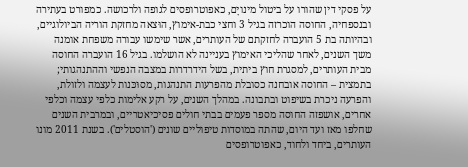על פסקי דין שהורו על ביטול מינויָם, כאפוטרופסים לגופה ולרכושה. כמפורט בעתירה ובנספחיה, החוסה הוכרזה בגיל 3 וחצי כבת-אימוץ, הוּצאה מחזקת הוריה הביולוגיים, ובהיותה בת 5 הועברה לחזקתם של העותרים, אשר שימשו עבורה משפחת אומנה משך השנים, לאחר שהליכי האימוץ בעניינה לא הושלמו. בגיל 16 הועברה החוסה מבית העותרים, למסגרת חוץ ביתית, בשל הידרדרות במצבה הנפשי וההתנהגותי; בתמצית – החוסה אובחנה כסובלת מהפרעות התנהגות, מסוּכּנות לעצמה ולזולת, והפרעה ניכרת בשיפוט ובתבונה. במהלך השנים, על רקע אלימות כלפי עצמה וכלפי אחרים, אושפזה החוסה מספר פעמים בבתי חולים פסיכיאטריים, ובמרבית השנים שחלפו מאז ועד היום, שהתה במוסדות טיפוליים שונים ('הוסטלים'). בשנת 2011 מונו העותרים, ביחד ולחוד, כאפוטרופסים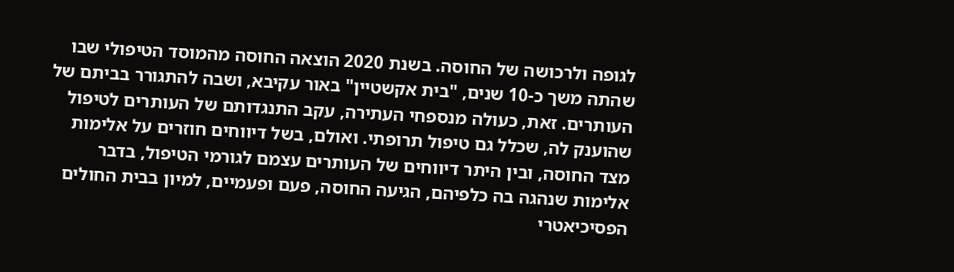לגופה ולרכושה של החוסה. בשנת 2020 הוצאה החוסה מהמוסד הטיפולי שבו שהתה משך כ-10 שנים, "בית אקשטיין" באור עקיבא, ושבה להתגורר בביתם של העותרים. זאת, כעולה מנספחי העתירה, עקב התנגדותם של העותרים לטיפול שהוענק לה, שכלל גם טיפול תרופתי. ואולם, בשל דיווחים חוזרים על אלימות מצד החוסה, ובין היתר דיווחים של העותרים עצמם לגורמי הטיפול, בדבר אלימות שנהגה בה כלפיהם, הגיעה החוסה, פעם ופעמיים, למיון בבית החולים הפסיכיאטרי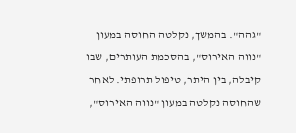"גהה". בהמשך, נקלטה החוסה במעון "נווה האירוס", בהסכמת העותרים, שבו קיבלה, בין היתר, טיפול תרופתי. לאחר שהחוסה נקלטה במעון "נווה האירוס",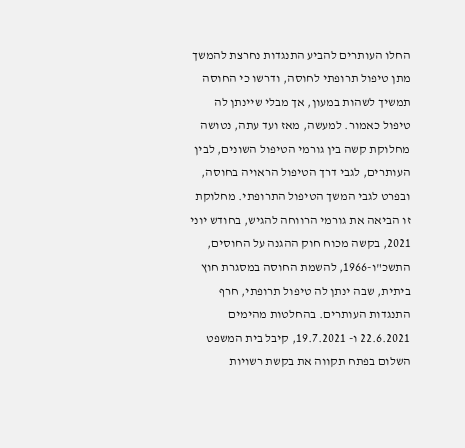החלו העותרים להביע התנגדות נחרצת להמשך מתן טיפול תרופתי לחוסה, ודרשו כי החוסה תמשיך לשהות במעון, אך מבלי שיינתן לה טיפול כאמור. למעשה, מאז ועד עתה, נטושה מחלוקת קשה בין גורמי הטיפול השונים, לבין העותרים, לגבי דרך הטיפול הראויה בחוסה, ובפרט לגבי המשך הטיפול התרופתי. מחלוקת זו הביאה את גורמי הרווחה להגיש, בחודש יוני 2021, בקשה מכוח חוק ההגנה על החוסים, התשכ"ו-1966, להשמת החוסה במסגרת חוץ ביתית, שבה ינתן לה טיפול תרופתי, חרף התנגדות העותרים. בהחלטות מהימים 22.6.2021 ו- 19.7.2021, קיבל בית המשפט השלום בפתח תקווה את בקשת רשויות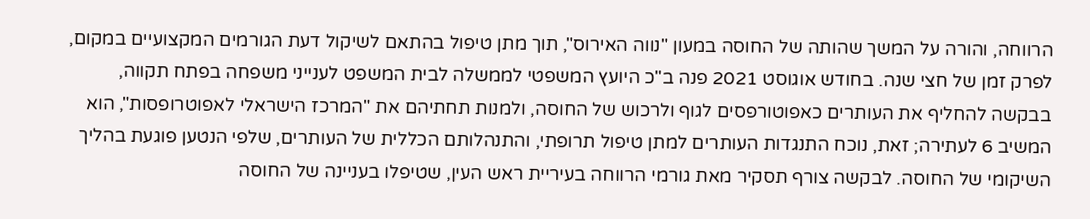הרווחה, והורה על המשך שהותה של החוסה במעון "נווה האירוס", תוך מתן טיפול בהתאם לשיקול דעת הגורמים המקצועיים במקום, לפרק זמן של חצי שנה. בחודש אוגוסט 2021 פנה ב"כ היועץ המשפטי לממשלה לבית המשפט לענייני משפחה בפתח תקווה, בבקשה להחליף את העותרים כאפוטורפסים לגוף ולרכוש של החוסה, ולמנות תחתיהם את "המרכז הישראלי לאפוטרופסות", הוא המשיב 6 לעתירה; זאת, נוכח התנגדות העותרים למתן טיפול תרופתי, והתנהלותם הכללית של העותרים, שלפי הנטען פוגעת בהליך השיקומי של החוסה. לבקשה צורף תסקיר מאת גורמי הרווחה בעיריית ראש העין, שטיפלו בעניינה של החוסה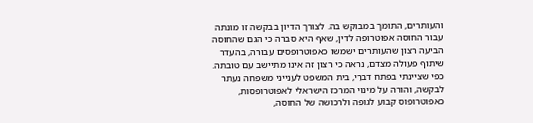והעותרים, התומך במבוקש בה. לצורך הדיון בבקשה זו מונתה עבור החוסה אפוטרופה לדין, שאף היא סברה כי הגם שהחוסה הביעה רצון שהעותרים ישמשו כאפוטרופסים עבורה, בהעדר שיתוף פעולה מצדם, נראה כי רצון זה אינו מתיישב עם טובתה. כפי שציינתי בפתח דברַי, בית המשפט לענייני משפחה נעתר לבקשה, והורה על מינוי המרכז הישראלי לאפוטרופסות, כאפוטרופוס קבוע לגופה ולרכושה של החוסה,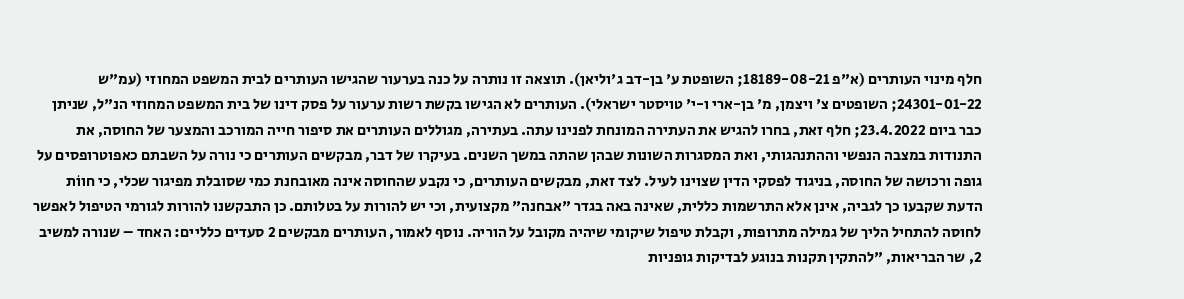חלף מינוי העותרים (א"פ 18189-08-21; השופטת ע' בן-דב ג'וליאן). תוצאה זו נותרה על כנה בערעור שהגישו העותרים לבית המשפט המחוזי (עמ"ש 24301-01-22; השופטים צ' ויצמן, מ' בן-ארי ו-י' טויסטר ישראלי). העותרים לא הגישו בקשת רשות ערעור על פסק דינו של בית המשפט המחוזי הנ"ל, שניתן כבר ביום 23.4.2022; חלף זאת, בחרו להגיש את העתירה המונחת לפנינו עתה. בעתירה, מגוללים העותרים את סיפור חייה המורכב והמצער של החוסה, את התנודות במצבה הנפשי וההתנהגותי, ואת המסגרות השונות שבהן שהתה במשך השנים. בעיקרו של דבר, מבקשים העותרים כי נורה על השבתם כאפוטרופסים על גופה ורכושה של החוסה, בניגוד לפסקי הדין שצוינו לעיל. לצד זאת, מבקשים העותרים, כי נקבע שהחוסה אינה מאובחנת כמי שסובלת מפיגור שכלי, כי חווֹת הדעת שקבעו כך לגביה, אינן אלא התרשמות כללית, שאינה באה בגדר "אבחנה" מקצועית, וכי יש להורות על בטלותם. כן התבקשנו להורות לגורמי הטיפול לאפשר לחוסה להתחיל הליך של גמילה מתרופות, וקבלת טיפול שיקומי שיהיה מקובל על הוריה. נוסף לאמור, העותרים מבקשים 2 סעדים כלליים: האחד – שנורה למשיב 2, שר הבריאות, "להתקין תקנות בנוגע לבדיקות גופניות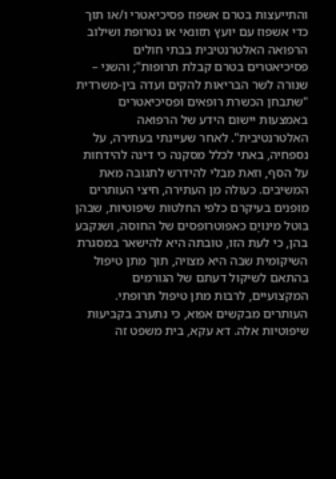והתייעצות בטרם אשפוז פסיכיאטרי ו/או תוך כדי אשפוז עם יועץ תזונאי או נטרופת ושילוב הרפואה האלטרנטיבית בבתי חולים פסיכיאטרים בטרם קבלת תרופות"; והשני – שנורה לשר הבריאות להקים ועדה בין-משרדית "שתבחן הכשרת רופאים ופסיכיאטרים באמצעות יישום הידע של הרפואה האלטרנטיבית". לאחר שעיינתי בעתירה, על נספחיה, באתי לכלל מסקנה כי דינה להידחות על הסף, וזאת מבלי להידרש לתגובה מאת המשיבים. כעולה מן העתירה, חיצי העותרים מופנים בעיקרם כלפי החלטות שיפוטיות, שבהן בוטל מינויָם כאפוטרופסים של החוסה, ושנקבע בהן, כי לעת הזו, טובתה היא להישאר במסגרת השיקומית שבה היא מצויה, תוך מתן טיפול בהתאם לשיקול דעתם של הגורמים המקצועיים, לרבות מתן טיפול תרופתי. העותרים מבקשים אפוא, כי נתערב בקביעות שיפוטיות אלה. דא עקא, בית משפט זה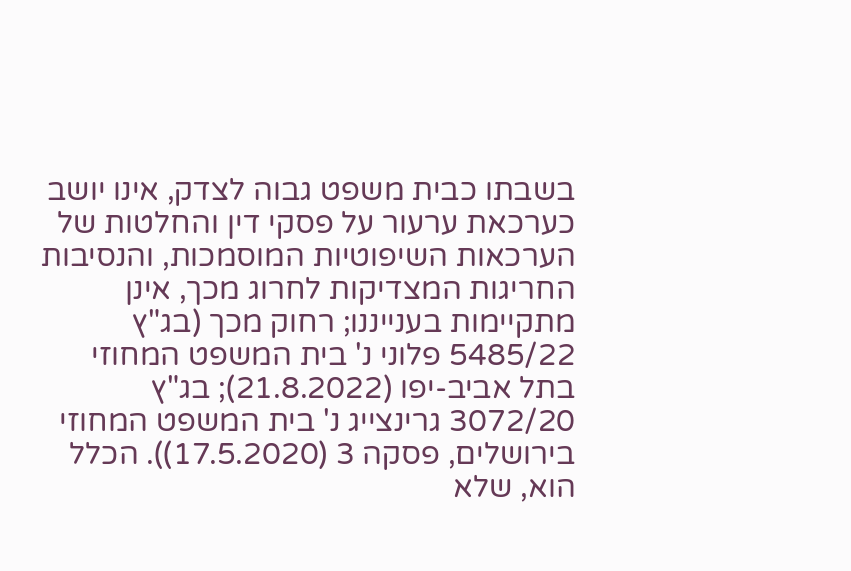בשבתו כבית משפט גבוה לצדק, אינו יושב כערכאת ערעור על פסקי דין והחלטות של הערכאות השיפוטיות המוסמכות, והנסיבות החריגות המצדיקות לחרוג מכך, אינן מתקיימות בענייננו; רחוק מכך (בג"ץ 5485/22 פלוני נ' בית המשפט המחוזי בתל אביב-יפו (21.8.2022); בג"ץ 3072/20 גרינצייג נ' בית המשפט המחוזי בירושלים, פסקה 3 (17.5.2020)). הכלל הוא, שלא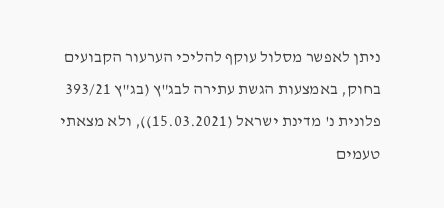ניתן לאפשר מסלול עוקף להליכי הערעור הקבועים בחוק, באמצעות הגשת עתירה לבג"ץ (בג"ץ 393/21 פלונית נ' מדינת ישראל (15.03.2021)), ולא מצאתי טעמים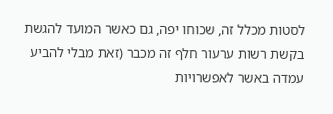לסטות מכלל זה, שכוחו יפה, גם כאשר המועד להגשת בקשת רשות ערעור חלף זה מכבר (זאת מבלי להביע עמדה באשר לאפשרויות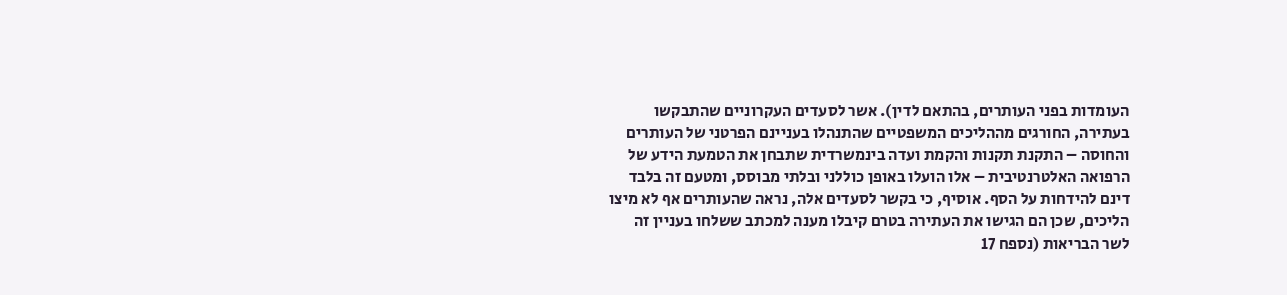העומדות בפני העותרים, בהתאם לדין). אשר לסעדים העקרוניים שהתבקשו בעתירה, החורגים מההליכים המשפטיים שהתנהלו בעניינם הפרטני של העותרים והחוסה – התקנת תקנות והקמת ועדה בינמשרדית שתבחן את הטמעת הידע של הרפואה האלטרנטיבית – אלו הועלו באופן כוללני ובלתי מבוסס, ומטעם זה בלבד דינם להידחות על הסף. אוסיף, כי בקשר לסעדים אלה, נראה שהעותרים אף לא מיצו הליכים, שכן הם הגישו את העתירה בטרם קיבלו מענה למכתב ששלחו בעניין זה לשר הבריאות (נספח 17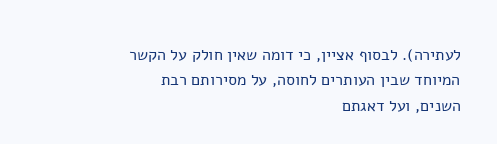לעתירה). לבסוף אציין, כי דומה שאין חולק על הקשר המיוחד שבין העותרים לחוסה, על מסירותם רבת השנים, ועל דאגתם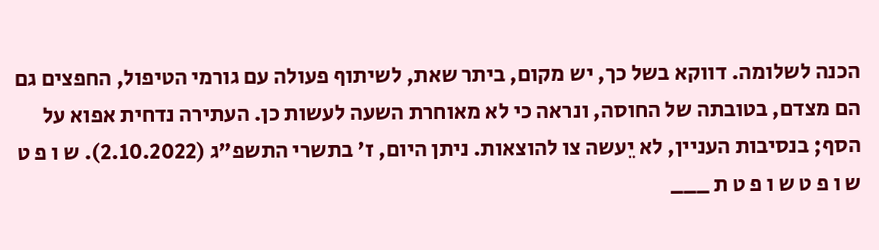הכנה לשלומה. דווקא בשל כך, יש מקום, ביתר שאת, לשיתוף פעולה עם גורמי הטיפול, החפצים גם הם מצדם, בטובתה של החוסה, ונראה כי לא מאוחרת השעה לעשות כן. העתירה נדחית אפוא על הסף; בנסיבות העניין, לא יֵעשה צו להוצאות. ניתן היום, ז' בתשרי התשפ"ג (2.10.2022). ש ו פ ט ש ו פ ט ש ו פ ט ת ___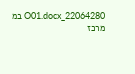22064280_O01.docx במ מרכז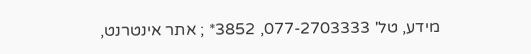מידע, טל' 077-2703333, 3852* ; אתר אינטרנט,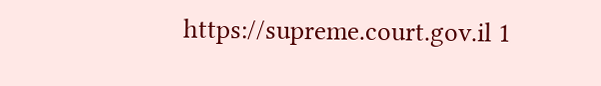https://supreme.court.gov.il 1